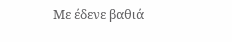Mε έδενε βαθιά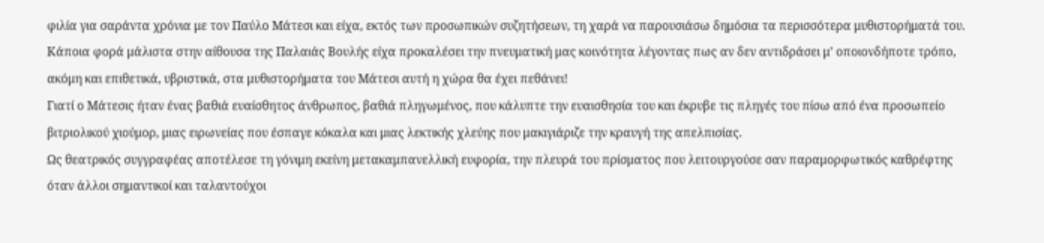φιλία για σαράντα χρόνια με τον Παύλο Μάτεσι και είχα, εκτός των προσωπικών συζητήσεων, τη χαρά να παρουσιάσω δημόσια τα περισσότερα μυθιστορήματά του. Κάποια φορά μάλιστα στην αίθουσα της Παλαιάς Βουλής είχα προκαλέσει την πνευματική μας κοινότητα λέγοντας πως αν δεν αντιδράσει μ’ οποιονδήποτε τρόπο, ακόμη και επιθετικά, υβριστικά, στα μυθιστορήματα του Μάτεσι αυτή η χώρα θα έχει πεθάνει!
Γιατί ο Μάτεσις ήταν ένας βαθιά ευαίσθητος άνθρωπος, βαθιά πληγωμένος, που κάλυπτε την ευαισθησία του και έκρυβε τις πληγές του πίσω από ένα προσωπείο βιτριολικού χιούμορ, μιας ειρωνείας που έσπαγε κόκαλα και μιας λεκτικής χλεύης που μακιγιάριζε την κραυγή της απελπισίας.
Ως θεατρικός συγγραφέας αποτέλεσε τη γόνιμη εκείνη μετακαμπανελλική ευφορία, την πλευρά του πρίσματος που λειτουργούσε σαν παραμορφωτικός καθρέφτης όταν άλλοι σημαντικοί και ταλαντούχοι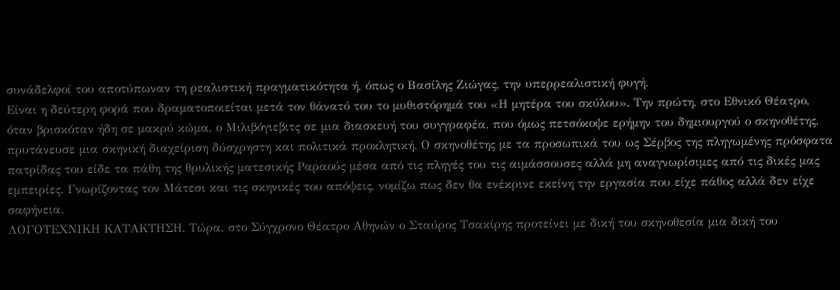συνάδελφοί του αποτύπωναν τη ρεαλιστική πραγματικότητα ή, όπως ο Βασίλης Ζιώγας, την υπερρεαλιστική φυγή.
Είναι η δεύτερη φορά που δραματοποιείται μετά τον θάνατό του το μυθιστόρημά του «Η μητέρα του σκύλου». Την πρώτη, στο Εθνικό Θέατρο, όταν βρισκόταν ήδη σε μακρύ κώμα, ο Μιλιβόγιεβιτς σε μια διασκευή του συγγραφέα, που όμως πετσόκοψε ερήμην του δημιουργού ο σκηνοθέτης, πρυτάνευσε μια σκηνική διαχείριση δύσχρηστη και πολιτικά προκλητική. Ο σκηνοθέτης με τα προσωπικά του ως Σέρβος της πληγωμένης πρόσφατα πατρίδας του είδε τα πάθη της θρυλικής ματεσικής Ραραούς μέσα από τις πληγές του τις αιμάσσουσες αλλά μη αναγνωρίσιμες από τις δικές μας εμπειρίες. Γνωρίζοντας τον Μάτεσι και τις σκηνικές του απόψεις, νομίζω πως δεν θα ενέκρινε εκείνη την εργασία που είχε πάθος αλλά δεν είχε σαφήνεια.
ΛΟΓΟΤΕΧΝΙΚΗ ΚΑΤΑΚΤΗΣΗ. Τώρα, στο Σύγχρονο Θέατρο Αθηνών ο Σταύρος Τσακίρης προτείνει με δική του σκηνοθεσία μια δική του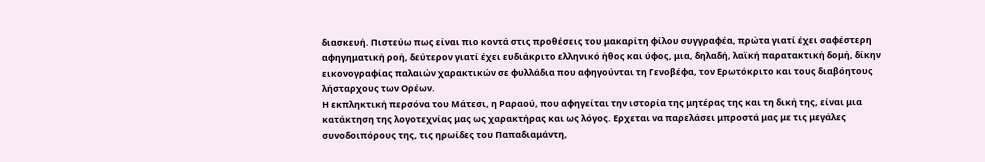διασκευή. Πιστεύω πως είναι πιο κοντά στις προθέσεις του μακαρίτη φίλου συγγραφέα, πρώτα γιατί έχει σαφέστερη αφηγηματική ροή, δεύτερον γιατί έχει ευδιάκριτο ελληνικό ήθος και ύφος, μια, δηλαδή, λαϊκή παρατακτική δομή, δίκην εικονογραφίας παλαιών χαρακτικών σε φυλλάδια που αφηγούνται τη Γενοβέφα, τον Ερωτόκριτο και τους διαβόητους λήσταρχους των Ορέων.
Η εκπληκτική περσόνα του Μάτεσι, η Ραραού, που αφηγείται την ιστορία της μητέρας της και τη δική της, είναι μια κατάκτηση της λογοτεχνίας μας ως χαρακτήρας και ως λόγος. Ερχεται να παρελάσει μπροστά μας με τις μεγάλες συνοδοιπόρους της, τις ηρωίδες του Παπαδιαμάντη,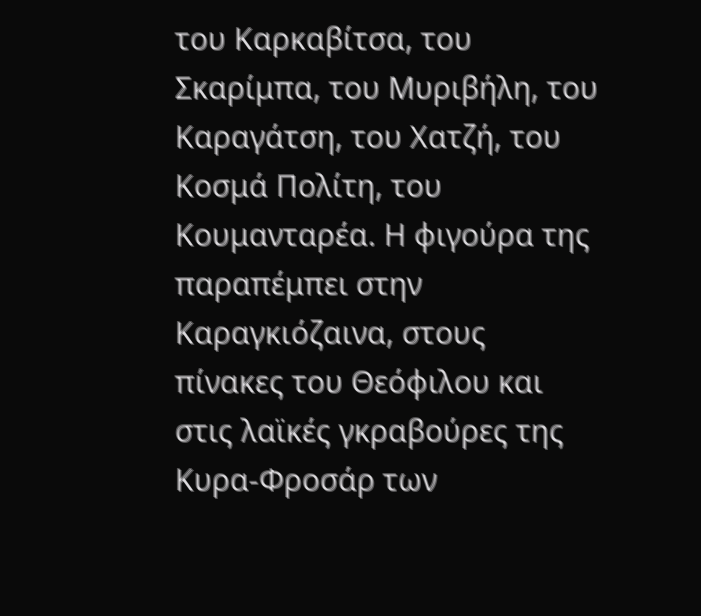του Καρκαβίτσα, του Σκαρίμπα, του Μυριβήλη, του Καραγάτση, του Χατζή, του Κοσμά Πολίτη, του Κουμανταρέα. Η φιγούρα της παραπέμπει στην Καραγκιόζαινα, στους πίνακες του Θεόφιλου και στις λαϊκές γκραβούρες της Κυρα-Φροσάρ των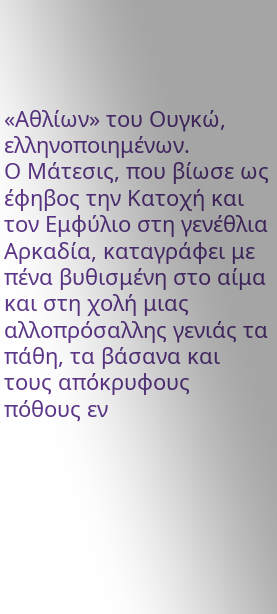«Αθλίων» του Ουγκώ, ελληνοποιημένων.
Ο Μάτεσις, που βίωσε ως έφηβος την Κατοχή και τον Εμφύλιο στη γενέθλια Αρκαδία, καταγράφει με πένα βυθισμένη στο αίμα και στη χολή μιας αλλοπρόσαλλης γενιάς τα πάθη, τα βάσανα και τους απόκρυφους πόθους εν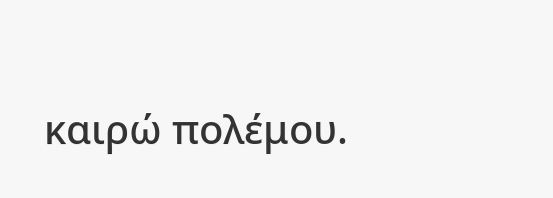καιρώ πολέμου.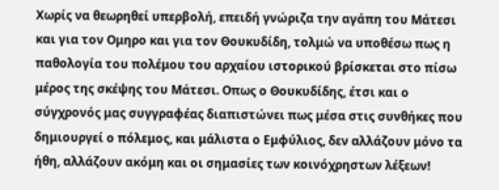Χωρίς να θεωρηθεί υπερβολή, επειδή γνώριζα την αγάπη του Μάτεσι και για τον Ομηρο και για τον Θουκυδίδη, τολμώ να υποθέσω πως η παθολογία του πολέμου του αρχαίου ιστορικού βρίσκεται στο πίσω μέρος της σκέψης του Μάτεσι. Οπως ο Θουκυδίδης, έτσι και ο σύγχρονός μας συγγραφέας διαπιστώνει πως μέσα στις συνθήκες που δημιουργεί ο πόλεμος, και μάλιστα ο Εμφύλιος, δεν αλλάζουν μόνο τα ήθη, αλλάζουν ακόμη και οι σημασίες των κοινόχρηστων λέξεων!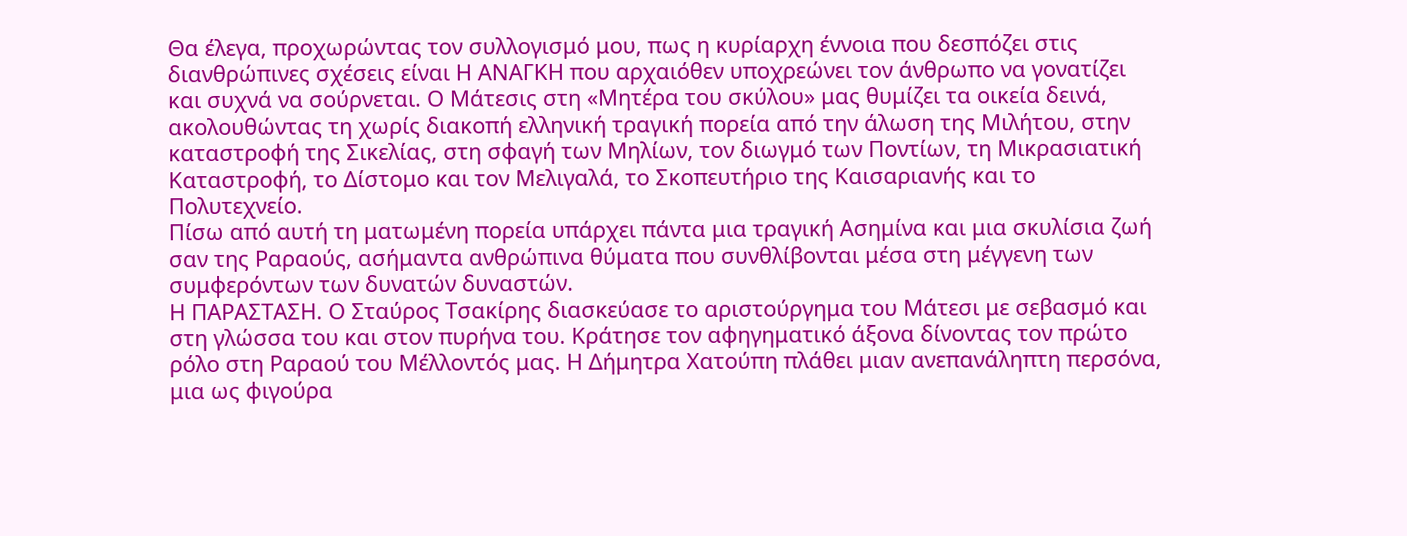Θα έλεγα, προχωρώντας τον συλλογισμό μου, πως η κυρίαρχη έννοια που δεσπόζει στις διανθρώπινες σχέσεις είναι Η ΑΝΑΓΚΗ που αρχαιόθεν υποχρεώνει τον άνθρωπο να γονατίζει και συχνά να σούρνεται. Ο Μάτεσις στη «Μητέρα του σκύλου» μας θυμίζει τα οικεία δεινά, ακολουθώντας τη χωρίς διακοπή ελληνική τραγική πορεία από την άλωση της Μιλήτου, στην καταστροφή της Σικελίας, στη σφαγή των Μηλίων, τον διωγμό των Ποντίων, τη Μικρασιατική Καταστροφή, το Δίστομο και τον Μελιγαλά, το Σκοπευτήριο της Καισαριανής και το Πολυτεχνείο.
Πίσω από αυτή τη ματωμένη πορεία υπάρχει πάντα μια τραγική Ασημίνα και μια σκυλίσια ζωή σαν της Ραραούς, ασήμαντα ανθρώπινα θύματα που συνθλίβονται μέσα στη μέγγενη των συμφερόντων των δυνατών δυναστών.
Η ΠΑΡΑΣΤΑΣΗ. Ο Σταύρος Τσακίρης διασκεύασε το αριστούργημα του Μάτεσι με σεβασμό και στη γλώσσα του και στον πυρήνα του. Κράτησε τον αφηγηματικό άξονα δίνοντας τον πρώτο ρόλο στη Ραραού του Μέλλοντός μας. Η Δήμητρα Χατούπη πλάθει μιαν ανεπανάληπτη περσόνα, μια ως φιγούρα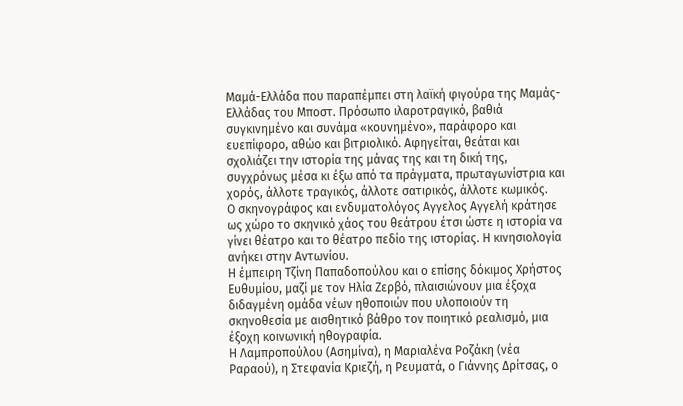Μαμά-Ελλάδα που παραπέμπει στη λαϊκή φιγούρα της Μαμάς-Ελλάδας του Μποστ. Πρόσωπο ιλαροτραγικό, βαθιά συγκινημένο και συνάμα «κουνημένο», παράφορο και ευεπίφορο, αθώο και βιτριολικό. Αφηγείται, θεάται και σχολιάζει την ιστορία της μάνας της και τη δική της, συγχρόνως μέσα κι έξω από τα πράγματα, πρωταγωνίστρια και χορός, άλλοτε τραγικός, άλλοτε σατιρικός, άλλοτε κωμικός.
Ο σκηνογράφος και ενδυματολόγος Αγγελος Αγγελή κράτησε ως χώρο το σκηνικό χάος του θεάτρου έτσι ώστε η ιστορία να γίνει θέατρο και το θέατρο πεδίο της ιστορίας. Η κινησιολογία ανήκει στην Αντωνίου.
Η έμπειρη Τζίνη Παπαδοπούλου και ο επίσης δόκιμος Χρήστος Ευθυμίου, μαζί με τον Ηλία Ζερβό, πλαισιώνουν μια έξοχα διδαγμένη ομάδα νέων ηθοποιών που υλοποιούν τη σκηνοθεσία με αισθητικό βάθρο τον ποιητικό ρεαλισμό, μια έξοχη κοινωνική ηθογραφία.
Η Λαμπροπούλου (Ασημίνα), η Μαριαλένα Ροζάκη (νέα Ραραού), η Στεφανία Κριεζή, η Ρευματά, ο Γιάννης Δρίτσας, ο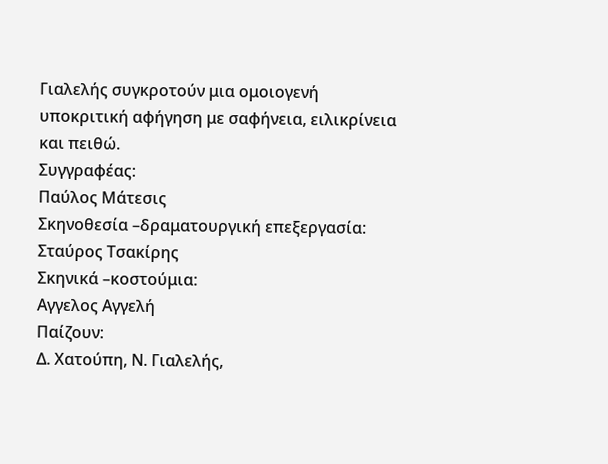Γιαλελής συγκροτούν μια ομοιογενή υποκριτική αφήγηση με σαφήνεια, ειλικρίνεια και πειθώ.
Συγγραφέας:
Παύλος Μάτεσις
Σκηνοθεσία –δραματουργική επεξεργασία:
Σταύρος Τσακίρης
Σκηνικά –κοστούμια:
Αγγελος Αγγελή
Παίζουν:
Δ. Χατούπη, Ν. Γιαλελής,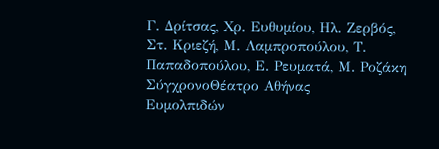Γ. Δρίτσας, Χρ. Ευθυμίου, Ηλ. Ζερβός, Στ. Κριεζή, Μ. Λαμπροπούλου, Τ. Παπαδοπούλου, Ε. Ρευματά, Μ. Ροζάκη
ΣύγχρονοΘέατρο Αθήνας
Ευμολπιδών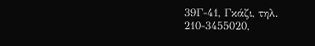39Γ-41, Γκάζι, τηλ.
210-3455020,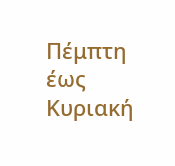Πέμπτη έως Κυριακή